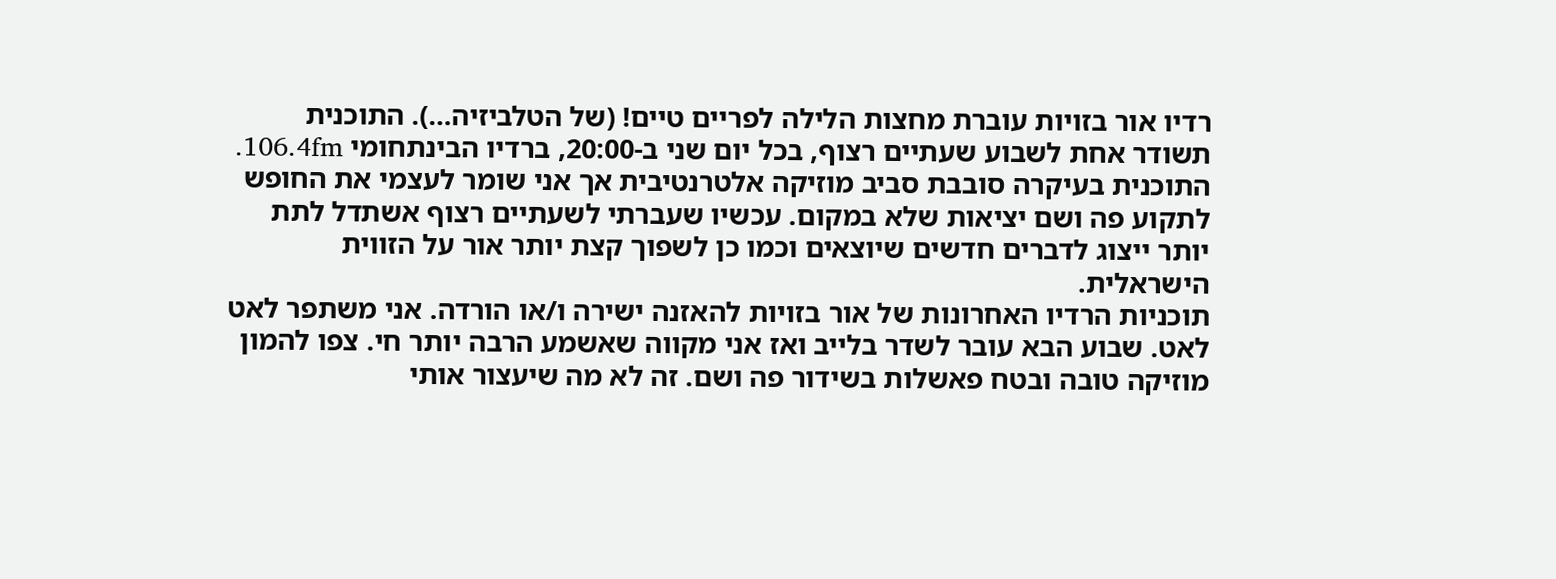רדיו אור בזויות עוברת מחצות הלילה לפריים טיים! (של הטלביזיה…). התוכנית תשודר אחת לשבוע שעתיים רצוף, בכל יום שני ב-20:00, ברדיו הבינתחומי 106.4fm. התוכנית בעיקרה סובבת סביב מוזיקה אלטרנטיבית אך אני שומר לעצמי את החופש לתקוע פה ושם יציאות שלא במקום. עכשיו שעברתי לשעתיים רצוף אשתדל לתת יותר ייצוג לדברים חדשים שיוצאים וכמו כן לשפוך קצת יותר אור על הזווית הישראלית.
תוכניות הרדיו האחרונות של אור בזויות להאזנה ישירה ו/או הורדה. אני משתפר לאט לאט. שבוע הבא עובר לשדר בלייב ואז אני מקווה שאשמע הרבה יותר חי. צפו להמון מוזיקה טובה ובטח פאשלות בשידור פה ושם. זה לא מה שיעצור אותי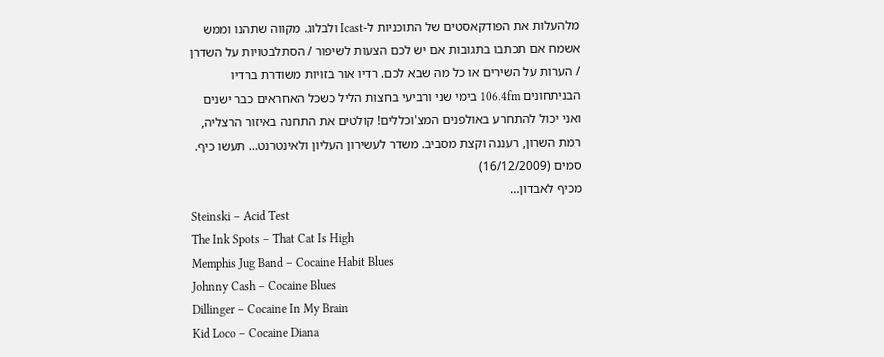מלהעלות את הפודקאסטים של התוכניות ל-Icast ולבלוג. מקווה שתהנו וממש אשמח אם תכתבו בתגובות אם יש לכם הצעות לשיפור / הסתלבטויות על השדרן / הערות על השירים או כל מה שבא לכם. רדיו אור בזויות משודרת ברדיו הבניתחונים 106.4fm בימי שני ורביעי בחצות הליל כשכל האחראים כבר ישנים ואני יכול להתחרע באולפנים המצ'וכללים! קולטים את התחנה באיזור הרצליה, רמת השרון, רעננה וקצת מסביב. משדר לעשירון העליון ולאינטרנט… תעשו כיף.
סמים (16/12/2009)
מכיף לאבדון…
Steinski – Acid Test
The Ink Spots – That Cat Is High
Memphis Jug Band – Cocaine Habit Blues
Johnny Cash – Cocaine Blues
Dillinger – Cocaine In My Brain
Kid Loco – Cocaine Diana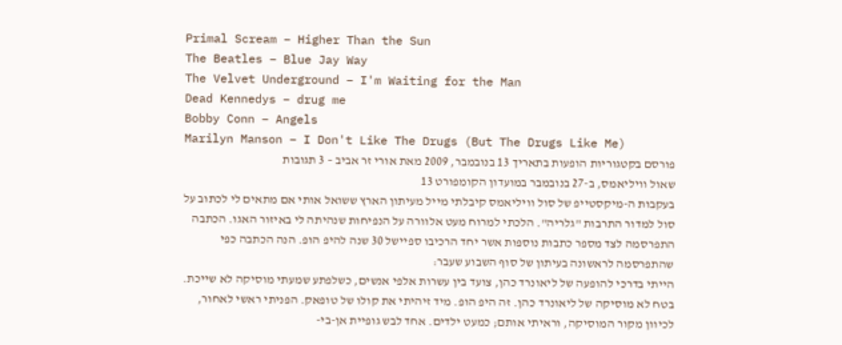Primal Scream – Higher Than the Sun
The Beatles – Blue Jay Way
The Velvet Underground – I'm Waiting for the Man
Dead Kennedys – drug me
Bobby Conn – Angels
Marilyn Manson – I Don't Like The Drugs (But The Drugs Like Me)
פורסם בקטגוריות הופעות בתאריך 13 בנובמבר, 2009 מאת אורי זר אביב – 3 תגובות
שאול וויליאמס, ב-27 בנובמבר במועדון הקומפורט 13
בעקבות ה-מיקסטייפ של סול וויליאמס קיבלתי מייל מעיתון הארץ ששואל אותי אם מתאים לי לכתוב על סול למדור התרבות "גלריה". הלכתי למרוח מעט אלוורה על הנפיחות שנהיתה לי באיזור האגו. הכתבה התפרסמה לצד מספר כתבות נוספות אשר יחד הרכיבו ספיישל 30 שנה להיפ הופ. הנה הכתבה כפי שהתפרסמה לראשונה בעיתון של סוף השבוע שעבר:
הייתי בדרכי להופעה של ליאונרד כהן, צועד בין עשרות אלפי אנשים, כשלפתע שמעתי מוסיקה לא שייכת. בטח לא מוסיקה של ליאונרד כהן. זה היפ הופ. מיד זיהיתי את קולו של טופאק. הפניתי ראשי לאחור, לכיוון מקור המוסיקה, וראיתי אותם; כמעט ילדים. אחד לבש גופיית אן-בי-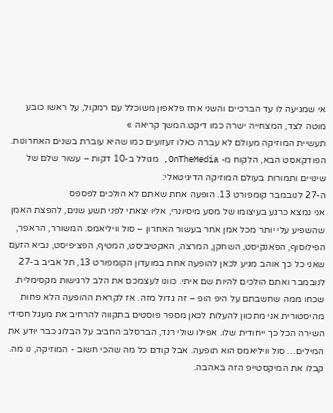אי שמגיעה לו עד הברכיים והשני אחז פלאפון משוכלל עם רמקול, על ראשו כובע מוטה לצד, המצחייה ישרה כמו דיקט.המשך קריאה »
תעשיית המוזיקה מעולם לא עברה כאלו זעזועים כמו שהיא עוברת בשנים האחרונות. הפודקאסט הבא, הלקוח מ- OnTheMedia, מגולל ב-10 דקות – עשור שלם של שינויים ותמורות בעולם המוזיקה הדיגיטאלי:
ה-27 לנובמבר קומפורט 13. הופעה אחת שאתם לא הולכים לפספס
אני נמצא כרגע בעיצומו של מסע מיסיונרי, אליו יצאתי לפני תשע שנים, להפצת האמן שהשפיע עלי יותר מכל אמן אחר בעשור האחרון – סול וויליאמס. המשורר, הראפר, הפילוסוף, הפאנקיסט, השחקן, המרצה, האקטיביסט, המטיף, הפציפיסט, נביא הזעם שאני כל כך אוהב מגיע לכאן להופעה אחת במועדון הקומפורט 13, תל אביב ב-27 לנובמבר ואתם הולכים להיות שם איתי. כוונו לעצמכם את הלב לרגישות מקסימלית. שכחו ממה שחשבתם על היפ הופ – זה גדול מזה. אז לקראת ההופעה הלא פחות מהיסטורית אני מתכוון להעלות לכאן מספר פוסטים בתקווה להרחיב את מעגל חסידי השירה הכל כך ייחודית שלו. אפילו שולי רנד, הברסלב החביב על הבלוג כבר יודע את המילים… סול וויליאמס הוא תופעה. אבל קודם כל מה שהכי חשוב - המוזיקה, נו מה. קבלו את המיקסטייפ הזה באהבה.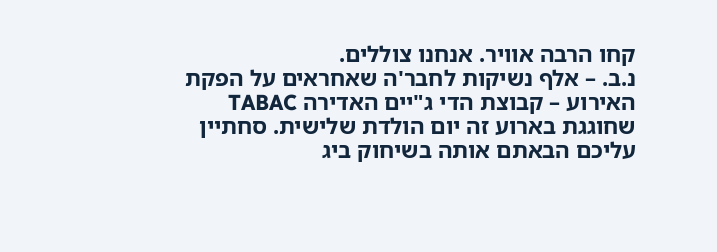קחו הרבה אוויר. אנחנו צוללים.
נ.ב. – אלף נשיקות לחבר'ה שאחראים על הפקת האירוע – קבוצת הדי ג"יים האדירה TABAC שחוגגת בארוע זה יום הולדת שלישית. סחתיין עליכם הבאתם אותה בשיחוק ביג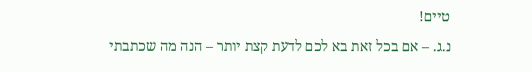טיים!
נ.ג. – אם בכל זאת בא לכם לדעת קצת יותר – הנה מה שכתבתי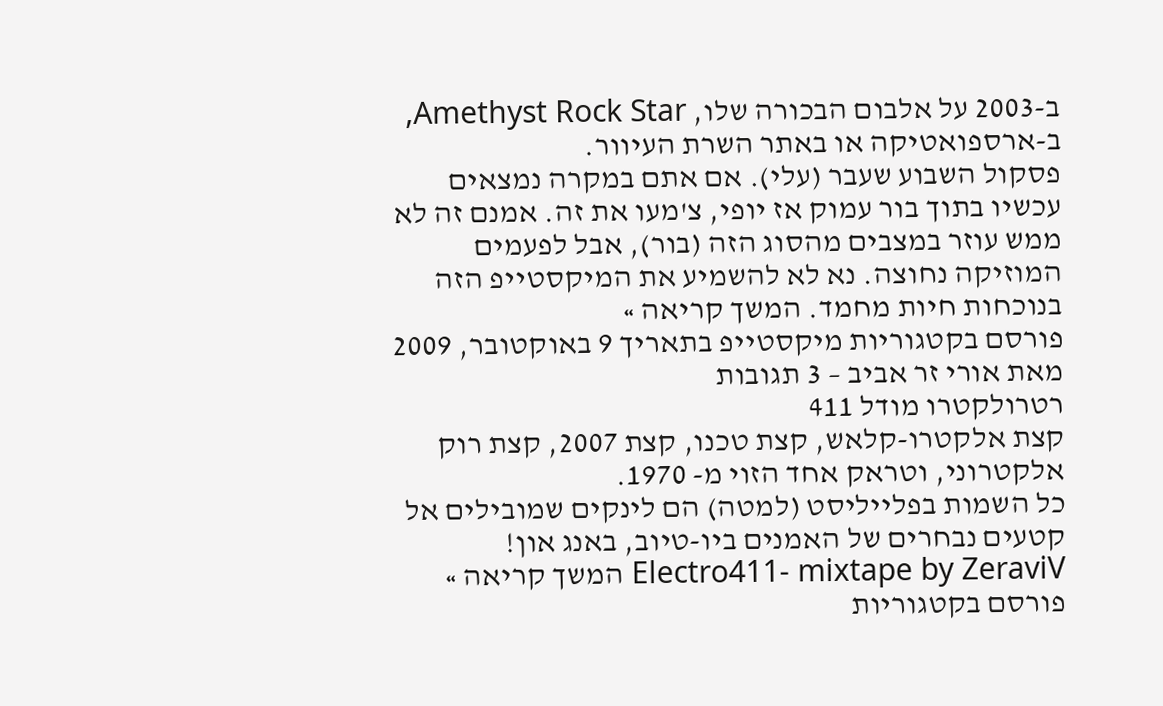ב-2003 על אלבום הבכורה שלו, Amethyst Rock Star, ב-ארספואטיקה או באתר השרת העיוור.
פסקול השבוע שעבר (עלי). אם אתם במקרה נמצאים עכשיו בתוך בור עמוק אז יופי, צ'מעו את זה. אמנם זה לא ממש עוזר במצבים מהסוג הזה (בור), אבל לפעמים המוזיקה נחוצה. נא לא להשמיע את המיקסטייפ הזה בנוכחות חיות מחמד. המשך קריאה »
פורסם בקטגוריות מיקסטייפ בתאריך 9 באוקטובר, 2009 מאת אורי זר אביב – 3 תגובות
רטרולקטרו מודל 411
קצת אלקטרו-קלאש, קצת טכנו, קצת 2007, קצת רוק אלקטרוני, וטראק אחד הזוי מ- 1970.
כל השמות בפלייליסט (למטה) הם לינקים שמובילים אל קטעים נבחרים של האמנים ביו-טיוב, באנג און! Electro411- mixtape by ZeraviV המשך קריאה »
פורסם בקטגוריות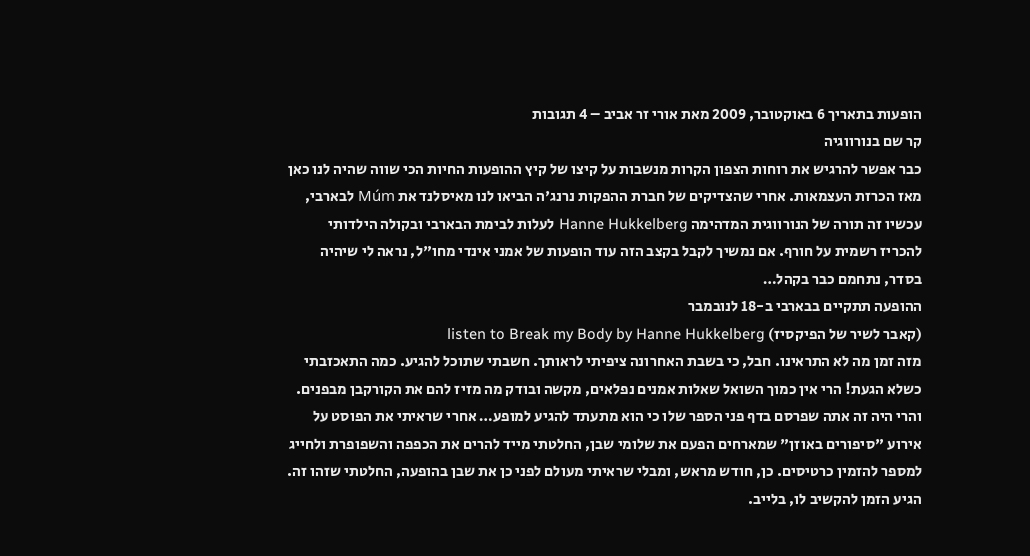הופעות בתאריך 6 באוקטובר, 2009 מאת אורי זר אביב – 4 תגובות
קר שם בנורווגיה
כבר אפשר להרגיש את רוחות הצפון הקרות מנשבות על קיצו של קיץ ההופעות החיות הכי שווה שהיה לנו כאן מאז הכרזת העצמאות. אחרי שהצדיקים של חברת ההפקות נרנג'ה הביאו לנו מאיסלנד את Múm לבארבי, עכשיו זה תורה של הנורווגית המדהימה Hanne Hukkelberg לעלות לבימת הבארבי ובקולה הילדותי להכריז רשמית על חורף. אם נמשיך לקבל בקצב הזה עוד הופעות של אמני אינדי מחו"ל, נראה לי שיהיה בסדר, נתחמם כבר בקהל…
ההופעה תתקיים בבארבי ב-18 לנובמבר
(קאבר לשיר של הפיקסיז) listen to Break my Body by Hanne Hukkelberg
מזה זמן מה לא התראינו. חבל, כי בשבת האחרונה ציפיתי לראותך. חשבתי שתוכל להגיע. כמה התאכזבתי כשלא הגעת! הרי אין כמוך השואל שאלות אמנים נפלאים, מקשה ובודק מה מזיז להם את הקורקבן מבפנים. והרי היה זה אתה שפרסם בדף פני הספר שלו כי הוא מתעתד להגיע למופע… אחרי שראיתי את הפוסט על אירוע "סיפורים באוזן" שמארחים הפעם את שלומי שבן, החלטתי מייד להרים את הכפפה והשפופרת ולחייג למספר להזמין כרטיסים. כן, חודש מראש, ומבלי שראיתי מעולם לפני כן את שבן בהופעה, החלטתי שזהו זה. הגיע הזמן להקשיב לו, בלייב.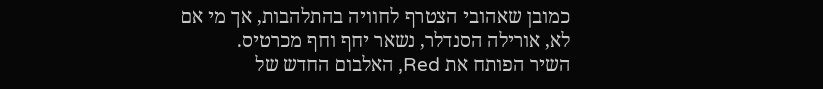כמובן שאהובי הצטרף לחוויה בהתלהבות, אך מי אם לא, אורילה הסנדלר, נשאר יחף וחף מכרטיס.
השיר הפותח את Red, האלבום החדש של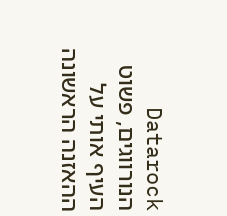Datarock הנורווגים, פשוט העיף אותי על ההאזנה הראשונה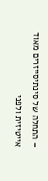– התחלה של סינתיסייזרים מאוד אייטיזית ולפני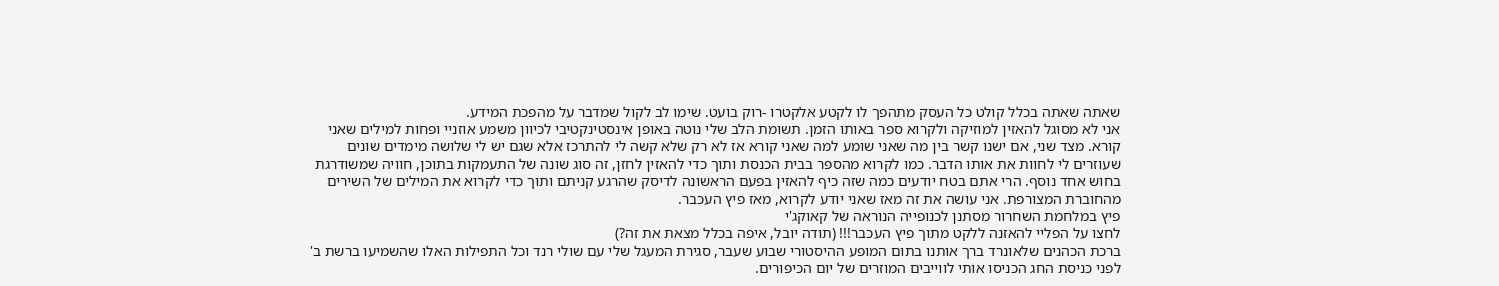שאתה שאתה בכלל קולט כל העסק מתהפך לו לקטע אלקטרו -רוק בועט. שימו לב לקול שמדבר על מהפכת המידע.
אני לא מסוגל להאזין למוזיקה ולקרוא ספר באותו הזמן. תשומת הלב שלי נוטה באופן אינסטינקטיבי לכיוון משמע אוזניי ופחות למילים שאני קורא. מצד שני, אם ישנו קשר בין מה שאני שומע למה שאני קורא אז לא רק שלא קשה לי להתרכז אלא שגם יש לי שלושה מימדים שונים שעוזרים לי לחוות את אותו הדבר. כמו לקרוא מהספר בבית הכנסת ותוך כדי להאזין לחזן, זה סוג שונה של התעמקות בתוכן, חוויה שמשודרגת בחוש אחד נוסף. הרי אתם בטח יודעים כמה שזה כיף להאזין בפעם הראשונה לדיסק שהרגע קניתם ותוך כדי לקרוא את המילים של השירים מהחוברת המצורפת. אני עושה את זה מאז שאני יודע לקרוא, מאז פיץ העכבר.
פיץ במלחמת השחרור מסתנן לכנופייה הנוראה של קאוקג'י
לחצו על הפליי להאזנה ללקט מתוך פיץ העכבר!!! (תודה יובל, איפה בכלל מצאת את זה?)
ברכת הכהנים שלאונרד ברך אותנו בתום המופע ההיסטורי שבוע שעבר, סגירת המעגל שלי עם שולי רנד וכל התפילות האלו שהשמיעו ברשת ב' לפני כניסת החג הכניסו אותי לווייבים המוזרים של יום הכיפורים.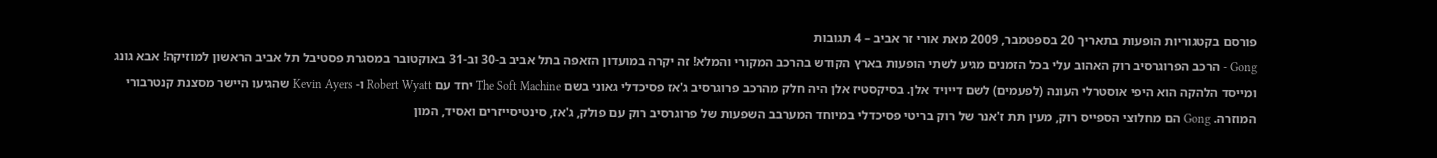פורסם בקטגוריות הופעות בתאריך 20 בספטמבר, 2009 מאת אורי זר אביב – 4 תגובות
Gong - הרכב הפרוגרסיב רוק האהוב עלי בכל הזמנים מגיע לשתי הופעות בארץ הקודש בהרכב המקורי והמלא! זה יקרה במועדון הזאפה בתל אביב ב-30 וב-31 באוקטובר במסגרת פסטיבל תל אביב הראשון למוזיקה! אבא גונג ומייסד הלהקה הוא היפי אוסטרלי העונה (לפעמים) לשם דייויד אלן. בסיקסטיז אלן היה חלק מהרכב פרוגרסיב ג'אז פסיכדלי גאוני בשם The Soft Machine יחד עם Robert Wyatt ו- Kevin Ayers שהגיעו היישר מסצנת קנטרבורי המוזרה. Gong הם מחלוצי הספייס רוק, מעין תת ז'אנר של רוק בריטי פסיכדלי במיוחד המערבב השפעות של פרוגרסיב רוק עם פולק, ג'אז, סינטיסייזרים ואסיד, המון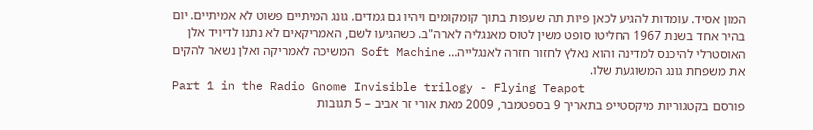המון אסיד. עומדות להגיע לכאן פיות תה שעפות בתוך קומקומים ויהיו גם גמדים. גונג המיתיים פשוט לא אמיתיים. יום בהיר אחד בשנת 1967 החליטו סופט משין לטוס מאנגליה לארה"ב. כשהגיעו לשם, האמריקאים לא נתנו לדיויד אלן האוסטרלי להיכנס למדינה והוא נאלץ לחזור חזרה לאנגלייה… Soft Machine המשיכה לאמריקה ואלן נשאר להקים את משפחת גונג המשוגעת שלו.
Part 1 in the Radio Gnome Invisible trilogy - Flying Teapot
פורסם בקטגוריות מיקסטייפ בתאריך 9 בספטמבר, 2009 מאת אורי זר אביב – 5 תגובות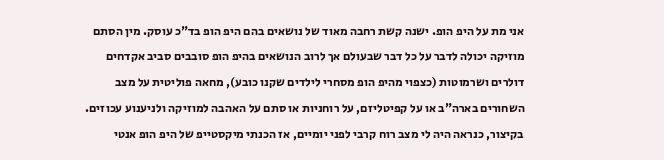אני מת על היפ הופ. ישנה קשת רחבה מאוד של נושאים בהם היפ הופ בד"כ עוסק. מין הסתם מוזיקה יכולה לדבר על כל דבר שבעולם אך לרוב הנושאים בהיפ הופ סובבים סביב אקדחים דולרים ושרמוטות (כצפוי מהיפ הופ מסחרי לילדים שקנו כובע), מחאה פוליטית על מצב השחורים בארה"ב או על קפיטליזם, על רוחניות או סתם על האהבה למוזיקה ולניענוע עכוזים. בקיצור, כנראה היה לי מצב רוח קרבי לפני יומיים, אז הכנתי מיקסטייפ של היפ הופ אנטי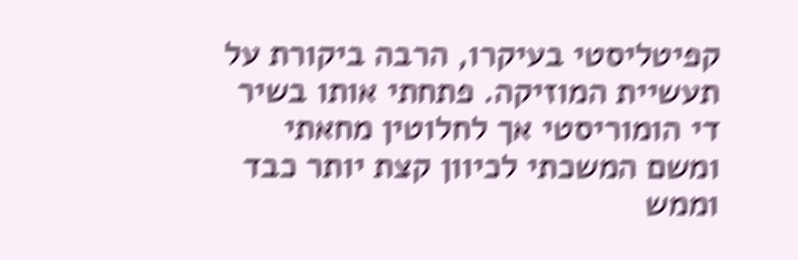קפיטליסטי בעיקרו, הרבה ביקורת על תעשיית המוזיקה. פתחתי אותו בשיר די הומוריסטי אך לחלוטין מחאתי ומשם המשכתי לכיוון קצת יותר כבד וממש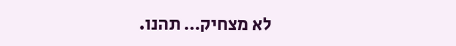לא מצחיק… תהנו.